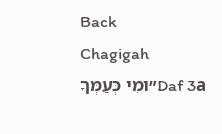Back
Chagigah
Daf 3a״וּמִי כְּעַמְּךָ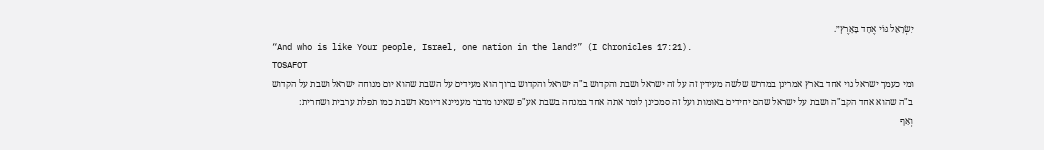יִשְׂרָאֵל גּוֹי אֶחָד בָּאָרֶץ״.
“And who is like Your people, Israel, one nation in the land?” (I Chronicles 17:21).
TOSAFOT
ומי כעמך ישראל גוי אחד בארץ אמרינן במדרש שלשה מעידין זה על זה ישראל ושבת והקדוש ב"ה ישראל והקדוש ברוך הוא מעידים על השבת שהוא יום מנוחה ישראל ושבת על הקדוש ב"ה שהוא אחד הקב"ה ושבת על ישראל שהם יחידים באומות ועל זה סמכינן לומר אתה אחד במנחה בשבת אע"פ שאינו מדבר מעניינא דיומא דשבת כמו תפלת ערבית ושחרית:
וְאַף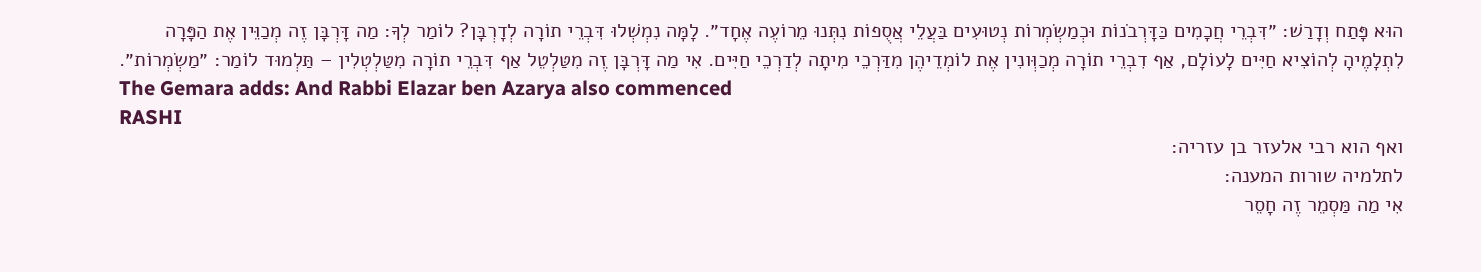הוּא פָּתַח וְדָרַשׁ: ״דִּבְרֵי חֲכָמִים כַּדָּרְבֹנוֹת וּכְמַשְׂמְרוֹת נְטוּעִים בַּעֲלֵי אֲסֻפוֹת נִתְּנוּ מֵרוֹעֶה אֶחָד״. לָמָּה נִמְשְׁלוּ דִּבְרֵי תוֹרָה לְדָרְבָּן? לוֹמַר לְךָ: מַה דָּרְבָּן זֶה מְכַוֵּין אֶת הַפָּרָה לִתְלָמֶיהָ לְהוֹצִיא חַיִּים לָעוֹלָם, אַף דִבְרֵי תוֹרָה מְכַוְּונִין אֶת לוֹמְדֵיהֶן מִדַּרְכֵי מִיתָה לְדַרְכֵי חַיִּים. אִי מַה דָּרְבָּן זֶה מִטַּלְטֵל אַף דִּבְרֵי תוֹרָה מִטַּלְטְלִין – תַּלְמוּד לוֹמַר: ״מַשְׂמְרוֹת״.
The Gemara adds: And Rabbi Elazar ben Azarya also commenced
RASHI
ואף הוא רבי אלעזר בן עזריה:
לתלמיה שורות המענה:
אִי מַה מַּסְמֵר זֶה חָסֵר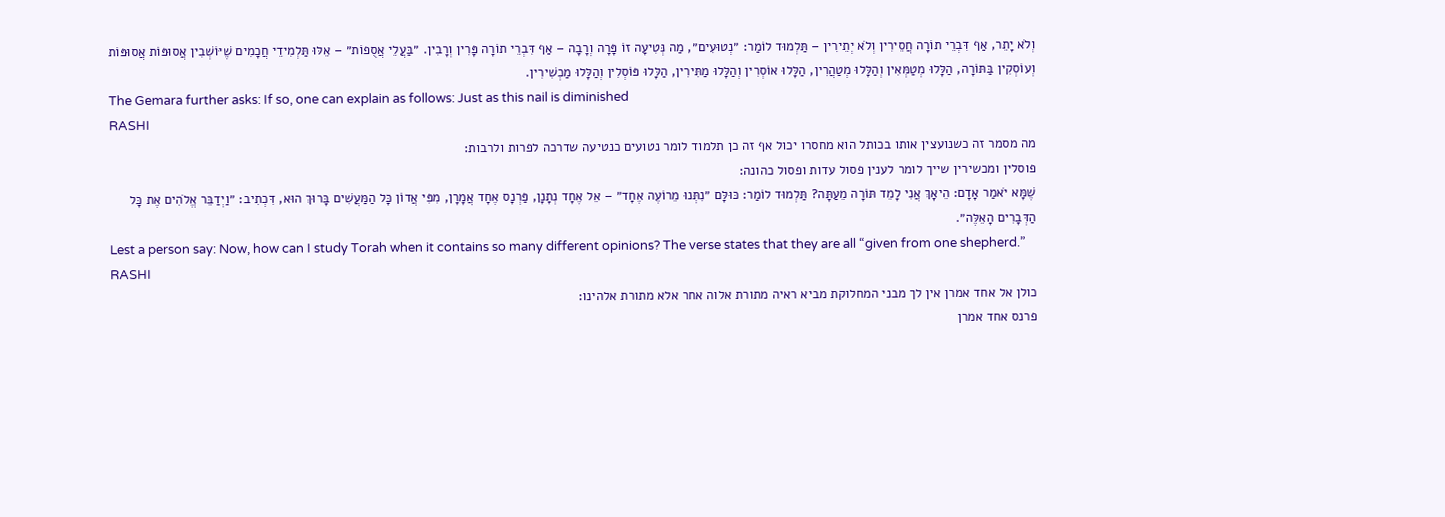וְלֹא יָתֵר, אַף דִּבְרֵי תוֹרָה חֲסֵירִין וְלֹא יְתֵירִין – תַּלְמוּד לוֹמַר: ״נְטוּעִים״, מַה נְּטִיעָה זוֹ פָּרָה וְרָבָה – אַף דִּבְרֵי תוֹרָה פָּרִין וְרָבִין. ״בַּעֲלֵי אֲסֻפוֹת״ – אֵלּוּ תַּלְמִידֵי חֲכָמִים שֶׁיּוֹשְׁבִין אֲסוּפּוֹת אֲסוּפּוֹת וְעוֹסְקִין בַּתּוֹרָה, הַלָּלוּ מְטַמְּאִין וְהַלָּלוּ מְטַהֲרִין, הַלָּלוּ אוֹסְרִין וְהַלָּלוּ מַתִּירִין, הַלָּלוּ פּוֹסְלִין וְהַלָּלוּ מַכְשִׁירִין.
The Gemara further asks: If so, one can explain as follows: Just as this nail is diminished
RASHI
מה מסמר זה כשנועצין אותו בכותל הוא מחסרו יכול אף זה כן תלמוד לומר נטועים כנטיעה שדרכה לפרות ולרבות:
פוסלין ומכשירין שייך לומר לענין פסול עדות ופסול כהונה:
שֶׁמָּא יֹאמַר אָדָם: הֵיאָךְ אֲנִי לָמֵד תּוֹרָה מֵעַתָּה? תַּלְמוּד לוֹמַר: כּוּלָּם ״נִתְּנוּ מֵרוֹעֶה אֶחָד״ – אֵל אֶחָד נְתָנָן, פַּרְנָס אֶחָד אֲמָרָן, מִפִּי אֲדוֹן כָּל הַמַּעֲשִׁים בָּרוּךְ הוּא, דִּכְתִיב: ״וַיְדַבֵּר אֱלֹהִים אֶת כָּל הַדְּבָרִים הָאֵלֶּה״.
Lest a person say: Now, how can I study Torah when it contains so many different opinions? The verse states that they are all “given from one shepherd.”
RASHI
כולן אל אחד אמרן אין לך מבני המחלוקת מביא ראיה מתורת אלוה אחר אלא מתורת אלהינו:
פרנס אחד אמרן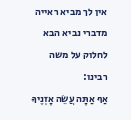אין לך מביא ראייה מדברי נביא הבא לחלוק על משה רבינו:
אַף אַתָּה עֲשֵׂה אָזְנֶיךָ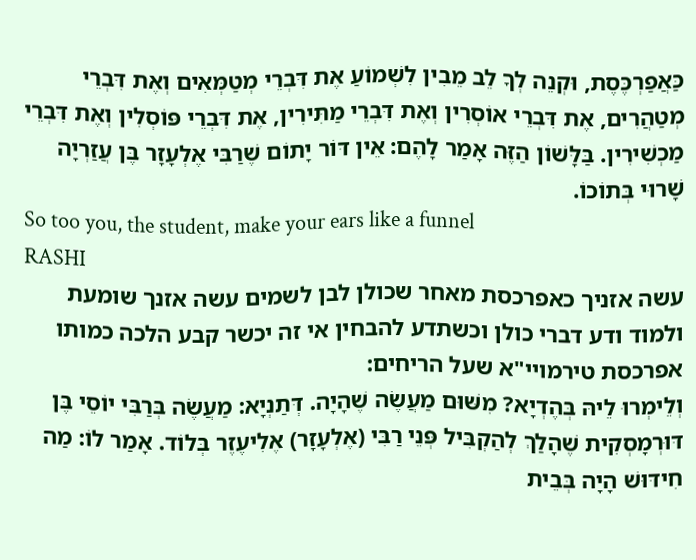כַּאֲפַרְכֶּסֶת, וּקְנֵה לְךָ לֵב מֵבִין לִשְׁמוֹעַ אֶת דִּבְרֵי מְטַמְּאִים וְאֶת דִּבְרֵי מְטַהֲרִים, אֶת דִּבְרֵי אוֹסְרִין וְאֶת דִּבְרֵי מַתִּירִין, אֶת דִּבְרֵי פּוֹסְלִין וְאֶת דִּבְרֵי מַכְשִׁירִין. בַּלָּשׁוֹן הַזֶּה אָמַר לָהֶם: אֵין דּוֹר יָתוֹם שֶׁרַבִּי אֶלְעָזָר בֶּן עֲזַרְיָה שָׁרוּי בְּתוֹכוֹ.
So too you, the student, make your ears like a funnel
RASHI
עשה אזניך כאפרכסת מאחר שכולן לבן לשמים עשה אזנך שומעת ולמוד ודע דברי כולן וכשתדע להבחין אי זה יכשר קבע הלכה כמותו
אפרכסת טירמויי"א שעל הריחים:
וְלֵימְרוּ לֵיהּ בְּהֶדְיָא? מִשּׁוּם מַעֲשֶׂה שֶׁהָיָה. דְּתַנְיָא: מַעֲשֶׂה בְּרַבִּי יוֹסֵי בֶּן דּוּרְמָסְקִית שֶׁהָלַךְ לְהַקְבִּיל פְּנֵי רַבִּי (אֶלְעָזָר) אֶלִיעֶזֶר בְּלוֹד. אָמַר לוֹ: מַה חִידּוּשׁ הָיָה בְּבֵית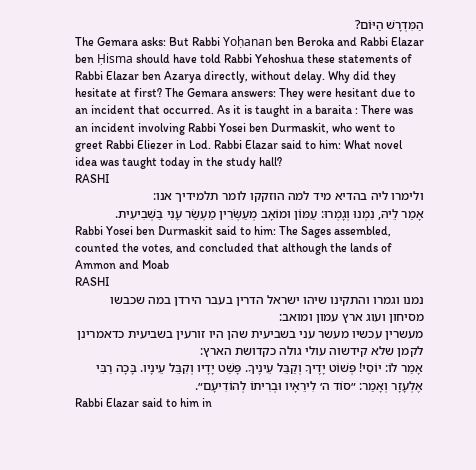הַמִּדְרָשׁ הַיּוֹם?
The Gemara asks: But Rabbi Yoḥanan ben Beroka and Rabbi Elazar ben Ḥisma should have told Rabbi Yehoshua these statements of Rabbi Elazar ben Azarya directly, without delay. Why did they hesitate at first? The Gemara answers: They were hesitant due to an incident that occurred. As it is taught in a baraita : There was an incident involving Rabbi Yosei ben Durmaskit, who went to greet Rabbi Eliezer in Lod. Rabbi Elazar said to him: What novel idea was taught today in the study hall?
RASHI
ולימרו ליה בהדיא מיד למה הוזקקו לומר תלמידיך אנו:
אָמַר לֵיהּ, נִמְנוּ וְגָמְרוּ: עַמּוֹן וּמוֹאָב מְעַשְּׂרִין מַעְשַׂר עָנִי בַּשְּׁבִיעִית.
Rabbi Yosei ben Durmaskit said to him: The Sages assembled, counted the votes, and concluded that although the lands of Ammon and Moab
RASHI
נמנו וגמרו והתקינו שיהו ישראל הדרין בעבר הירדן במה שכבשו מסיחון ועוג ארץ עמון ומואב:
מעשרין עכשיו מעשר עני בשביעית שהן היו זורעין בשביעית כדאמרינן לקמן שלא קידשוה עולי גולה כקדושת הארץ:
אָמַר לוֹ: יוֹסֵי! פְּשׁוֹט יָדֶיךָ וְקַבֵּל עֵינֶיךָ. פָּשַׁט יָדָיו וְקִבֵּל עֵינָיו. בָּכָה רַבִּי אֶלְעָזָר וְאָמַר: ״סוֹד ה׳ לִירֵאָיו וּבְרִיתוֹ לְהוֹדִיעָם״.
Rabbi Elazar said to him in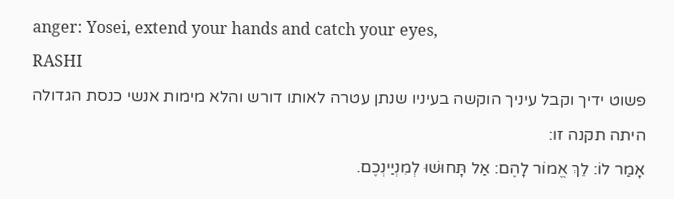anger: Yosei, extend your hands and catch your eyes,
RASHI
פשוט ידיך וקבל עיניך הוקשה בעיניו שנתן עטרה לאותו דורש והלא מימות אנשי כנסת הגדולה היתה תקנה זו:
אָמַר לוֹ: לֵךְ אֱמוֹר לָהֶם: אַל תָּחוּשׁוּ לְמִנְיַינְכֶם.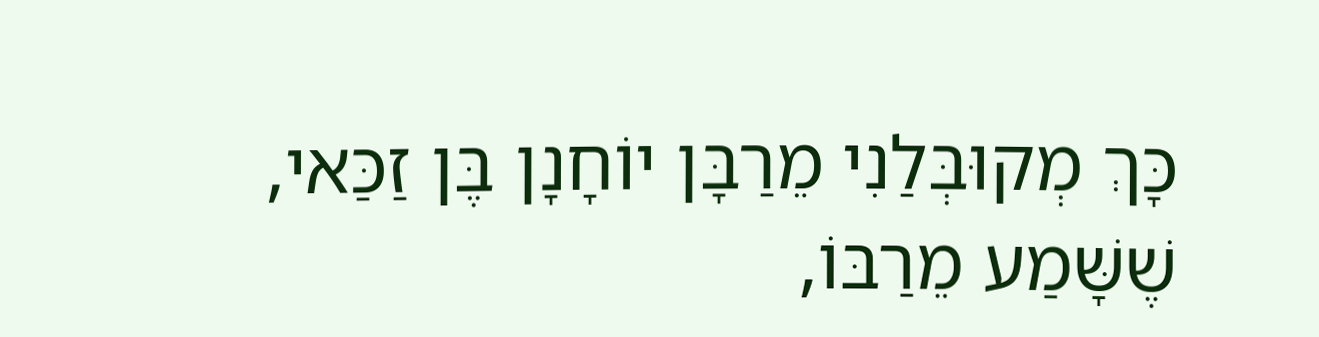כָּךְ מְקוּבְּלַנִי מֵרַבָּן יוֹחָנָן בֶּן זַכַּאי, שֶׁשָּׁמַע מֵרַבּוֹ,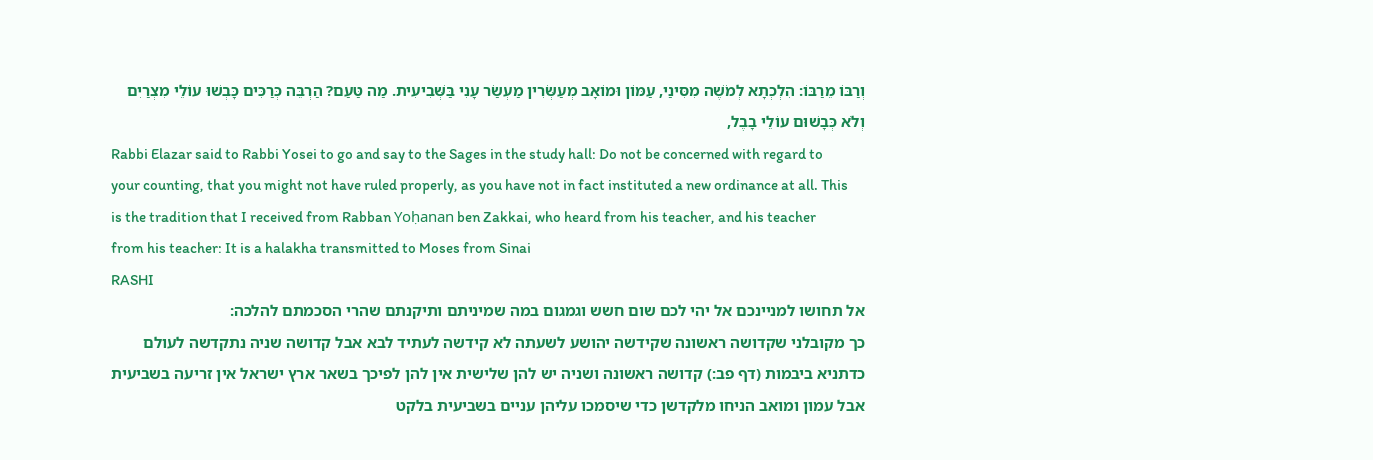וְרַבּוֹ מֵרַבּוֹ: הִלְכְתָא לְמֹשֶׁה מִסִּינַי, עַמּוֹן וּמוֹאָב מְעַשְּׂרִין מַעְשַׂר עָנִי בַּשְּׁבִיעִית. מַה טַּעַם? הַרְבֵּה כְּרַכִּים כָּבְשׁוּ עוֹלֵי מִצְרַיִם וְלֹא כְּבָשׁוּם עוֹלֵי בָבֶל,
Rabbi Elazar said to Rabbi Yosei to go and say to the Sages in the study hall: Do not be concerned with regard to your counting, that you might not have ruled properly, as you have not in fact instituted a new ordinance at all. This is the tradition that I received from Rabban Yoḥanan ben Zakkai, who heard from his teacher, and his teacher from his teacher: It is a halakha transmitted to Moses from Sinai
RASHI
אל תחושו למניינכם אל יהי לכם שום חשש וגמגום במה שמיניתם ותיקנתם שהרי הסכמתם להלכה:
כך מקובלני שקדושה ראשונה שקידשה יהושע לשעתה לא קידשה לעתיד לבא אבל קדושה שניה נתקדשה לעולם כדתניא ביבמות (דף פב:) קדושה ראשונה ושניה יש להן שלישית אין להן לפיכך בשאר ארץ ישראל אין זריעה בשביעית אבל עמון ומואב הניחו מלקדשן כדי שיסמכו עליהן עניים בשביעית בלקט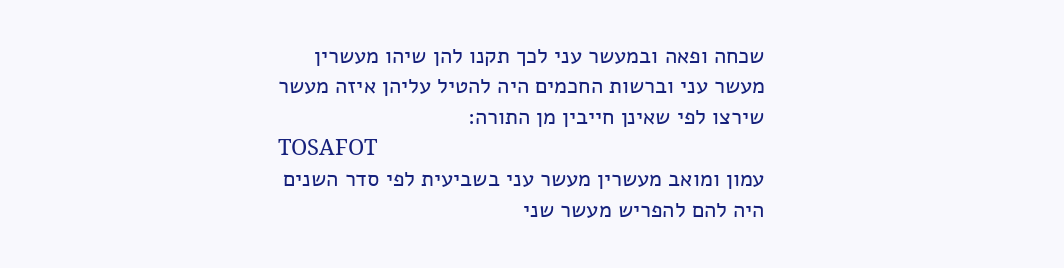שכחה ופאה ובמעשר עני לכך תקנו להן שיהו מעשרין מעשר עני וברשות החכמים היה להטיל עליהן איזה מעשר שירצו לפי שאינן חייבין מן התורה:
TOSAFOT
עמון ומואב מעשרין מעשר עני בשביעית לפי סדר השנים היה להם להפריש מעשר שני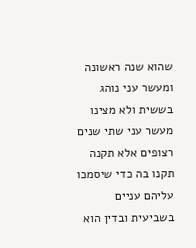שהוא שנה ראשונה ומעשר עני נוהג בששית ולא מצינו מעשר עני שתי שנים רצופים אלא תקנה תקנו בה כדי שיסמכו עליהם עניים בשביעית ובדין הוא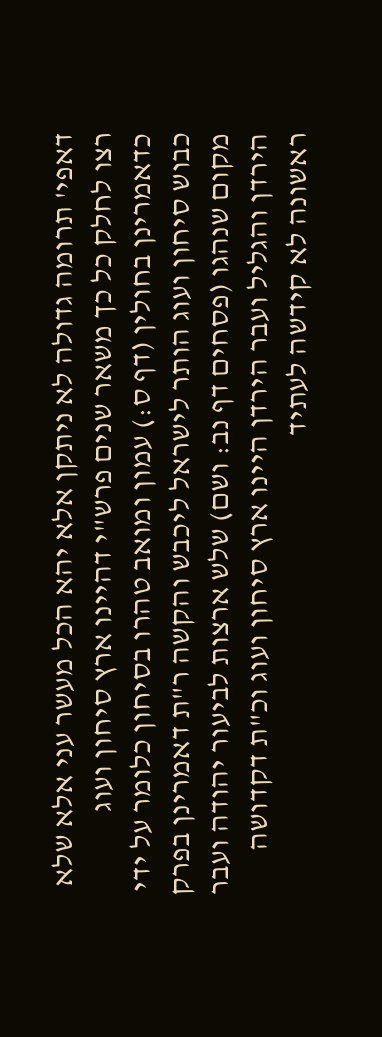דאפי' תרומה גדולה לא ניתקן אלא יהא הכל מעשר עני אלא שלא רצו לחלק כל כך משאר שנים פרש"י דהיינו ארץ סיחון ועוג כדאמרינן בחולין (דף ס:) עמון ומואב טהרו בסיחון כלומר על ידי כבוש סיחון ועוג הותר לישראל ליכבש והקשה ר"ת דאמרינן בפרק מקום שנהגו (פסחים דף נב: ושם) שלש ארצות לביעור יהודה ועבר הירדן והגליל ועבר הירדן היינו ארץ סיחון ועוג וכ"ת דקדושה ראשונה לא קידשה לעתיד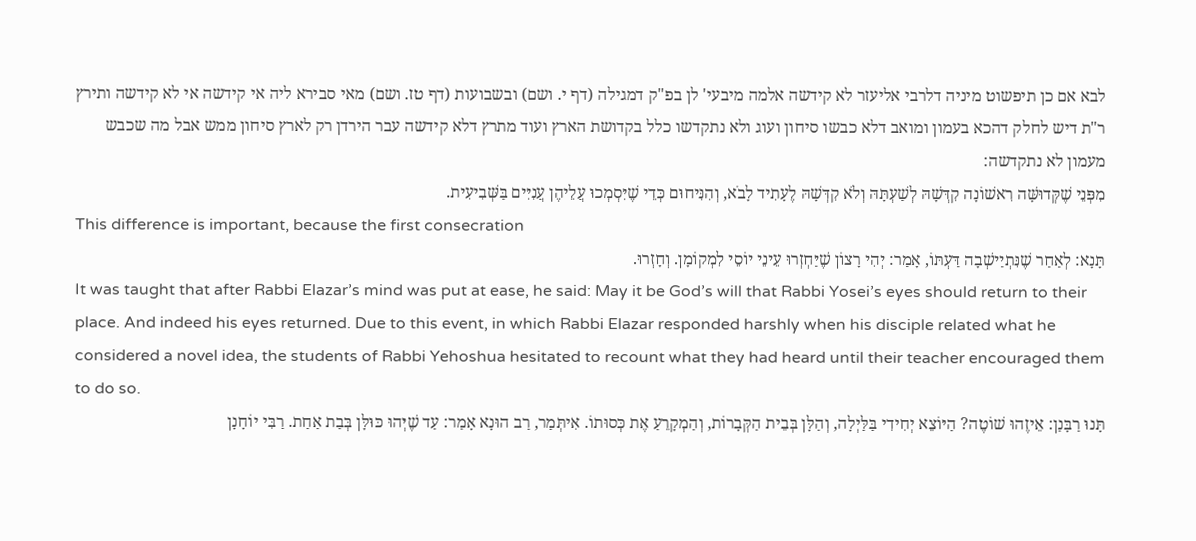לבא אם כן תיפשוט מיניה דלרבי אליעזר לא קידשה אלמה מיבעי' לן בפ"ק דמגילה (דף י. ושם) ובשבועות (דף טז. ושם) מאי סבירא ליה אי קידשה אי לא קידשה ותירץ ר"ת דיש לחלק דהכא בעמון ומואב דלא כבשו סיחון ועוג ולא נתקדשו כלל בקדושת הארץ ועוד מתרץ דלא קידשה עבר הירדן רק לארץ סיחון ממש אבל מה שכבש מעמון לא נתקדשה:
מִפְּנֵי שֶׁקְּדוּשָּׁה רִאשׁוֹנָה קִדְּשָׁהּ לְשַׁעְתָּהּ וְלֹא קִדְּשָׁהּ לֶעָתִיד לָבֹא, וְהִנִּיחוּם כְּדֵי שֶׁיִּסְמְכוּ עֲלֵיהֶן עֲנִיִּים בַּשְּׁבִיעִית.
This difference is important, because the first consecration
תָּנָא: לְאַחַר שֶׁנִּתְיַישְׁבָה דַּעְתּוֹ, אָמַר: יְהִי רָצוֹן שֶׁיַּחְזְרוּ עֵינֵי יוֹסֵי לִמְקוֹמָן. וְחָזְרוּ.
It was taught that after Rabbi Elazar’s mind was put at ease, he said: May it be God’s will that Rabbi Yosei’s eyes should return to their place. And indeed his eyes returned. Due to this event, in which Rabbi Elazar responded harshly when his disciple related what he considered a novel idea, the students of Rabbi Yehoshua hesitated to recount what they had heard until their teacher encouraged them to do so.
תָּנוּ רַבָּנַן: אֵיזֶהוּ שׁוֹטֶה? הַיּוֹצֵא יְחִידִי בַּלַּיְלָה, וְהַלָּן בְּבֵית הַקְּבָרוֹת, וְהַמְקָרֵעַ אֶת כְּסוּתוֹ. אִיתְּמַר, רַב הוּנָא אָמַר: עַד שֶׁיְּהוּ כּוּלָּן בְּבַת אַחַת. רַבִּי יוֹחָנָן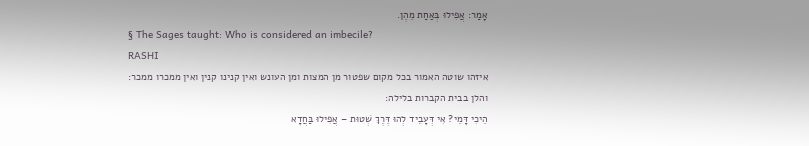אָמַר: אֲפִילוּ בְּאַחַת מֵהֶן.
§ The Sages taught: Who is considered an imbecile?
RASHI
איזהו שוטה האמור בכל מקום שפטור מן המצות ומן העונש ואין קנינו קנין ואין ממכרו ממכר:
והלן בבית הקברות בלילה:
הֵיכִי דָּמֵי? אִי דְּעָבֵיד לְהוּ דֶּרֶךְ שְׁטוּת – אֲפִילוּ בַּחֲדָא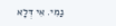נַמִי. אִי דְּלָא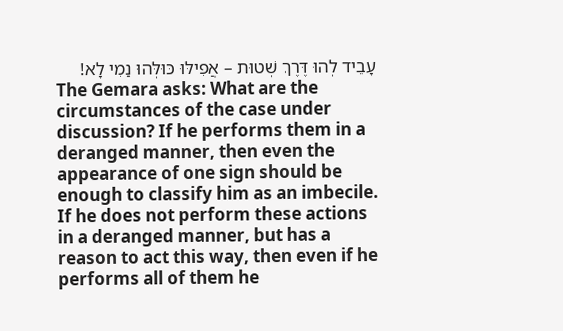עָבֵיד לְהוּ דֶּרֶךְ שְׁטוּת – אֲפִילּוּ כּוּלְּהוּ נַמִי לָא!
The Gemara asks: What are the circumstances of the case under discussion? If he performs them in a deranged manner, then even the appearance of one sign should be enough to classify him as an imbecile. If he does not perform these actions in a deranged manner, but has a reason to act this way, then even if he performs all of them he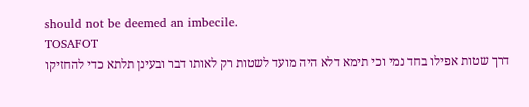should not be deemed an imbecile.
TOSAFOT
דרך שטות אפילו בחד נמי וכי תימא דלא היה מועד לשטות רק לאותו דבר ובעינן תלתא כדי להחזיקו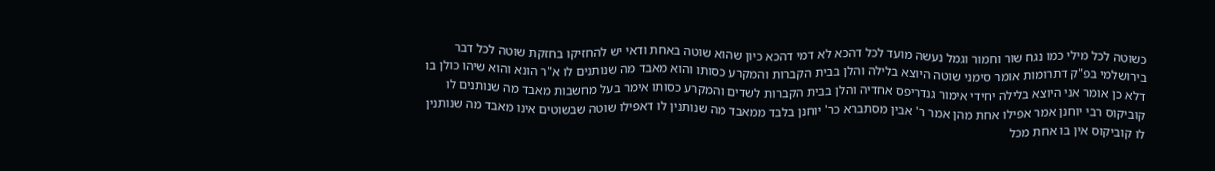כשוטה לכל מילי כמו נגח שור וחמור וגמל נעשה מועד לכל דהכא לא דמי דהכא כיון שהוא שוטה באחת ודאי יש להחזיקו בחזקת שוטה לכל דבר בירושלמי בפ"ק דתרומות אומר סימני שוטה היוצא בלילה והלן בבית הקברות והמקרע כסותו והוא מאבד מה שנותנים לו א"ר הונא והוא שיהו כולן בו דלא כן אומר אני היוצא בלילה יחידי אימור גנדריפס אחדיה והלן בבית הקברות לשדים והמקרע כסותו אימר בעל מחשבות מאבד מה שנותנים לו קוביקוס רבי יוחנן אמר אפילו אחת מהן אמר ר' אבין מסתברא כר' יוחנן בלבד ממאבד מה שנותנין לו דאפילו שוטה שבשוטים אינו מאבד מה שנותנין לו קוביקוס אין בו אחת מכל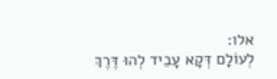אלו:
לְעוֹלָם דְּקָא עָבֵיד לְהוּ דֶּרֶךְ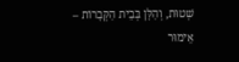שְׁטוּת, וְהַלָּן בְּבֵית הַקְּבָרוֹת – אֵימוּר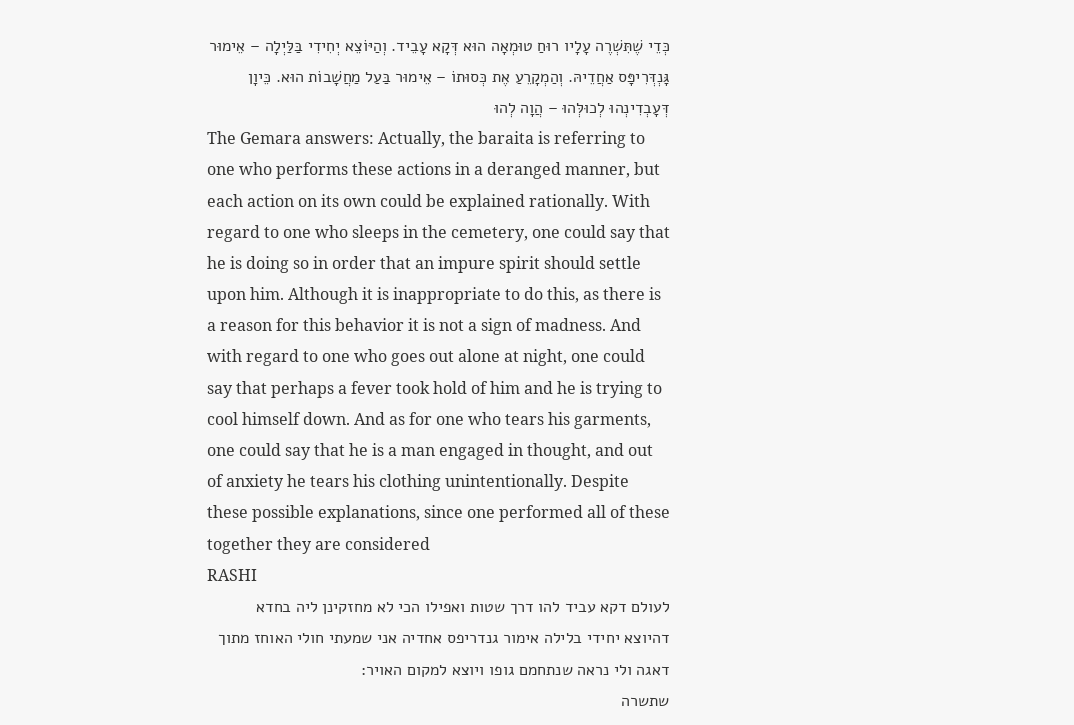כְּדֵי שֶׁתִּשְׁרֶה עָלָיו רוּחַ טוּמְאָה הוּא דְּקָא עָבֵיד. וְהַיּוֹצֵא יְחִידִי בַּלַּיְלָה – אֵימוּר גָּנְדְּרִיפָּס אַחֲדֵיהּ. וְהַמְקָרֵעַ אֶת כְּסוּתוֹ – אֵימוּר בַּעַל מַחֲשָׁבוֹת הוּא. כֵּיוָן דְּעָבְדִינְהוּ לְכוּלְּהוּ – הֲוָה לְהוּ
The Gemara answers: Actually, the baraita is referring to one who performs these actions in a deranged manner, but each action on its own could be explained rationally. With regard to one who sleeps in the cemetery, one could say that he is doing so in order that an impure spirit should settle upon him. Although it is inappropriate to do this, as there is a reason for this behavior it is not a sign of madness. And with regard to one who goes out alone at night, one could say that perhaps a fever took hold of him and he is trying to cool himself down. And as for one who tears his garments, one could say that he is a man engaged in thought, and out of anxiety he tears his clothing unintentionally. Despite these possible explanations, since one performed all of these together they are considered
RASHI
לעולם דקא עביד להו דרך שטות ואפילו הכי לא מחזקינן ליה בחדא דהיוצא יחידי בלילה אימור גנדריפס אחדיה אני שמעתי חולי האוחז מתוך דאגה ולי נראה שנתחמם גופו ויוצא למקום האויר:
שתשרה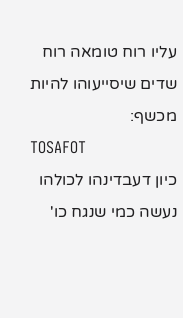עליו רוח טומאה רוח שדים שיסייעוהו להיות מכשף:
TOSAFOT
כיון דעבדינהו לכולהו נעשה כמי שנגח כו'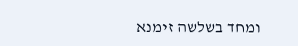ומחד בשלשה זימנא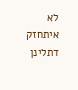לא איתחזק דתלינן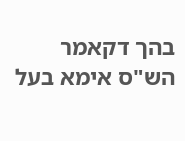בהך דקאמר הש"ס אימא בעל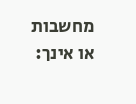מחשבות או אינך: